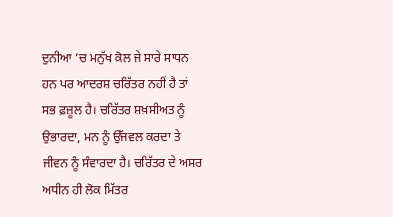ਦੁਨੀਆ ’ਚ ਮਨੁੱਖ ਕੋਲ ਜੇ ਸਾਰੇ ਸਾਧਨ ਹਨ ਪਰ ਆਦਰਸ਼ ਚਰਿੱਤਰ ਨਹੀਂ ਹੈ ਤਾਂ ਸਭ ਫ਼ਜ਼ੂਲ ਹੈ। ਚਰਿੱਤਰ ਸ਼ਖ਼ਸੀਅਤ ਨੂੰ ਉਭਾਰਦਾ, ਮਨ ਨੂੰ ਉੱਜਵਲ ਕਰਦਾ ਤੇ ਜੀਵਨ ਨੂੰ ਸੰਵਾਰਦਾ ਹੈ। ਚਰਿੱਤਰ ਦੇ ਅਸਰ ਅਧੀਨ ਹੀ ਲੋਕ ਮਿੱਤਰ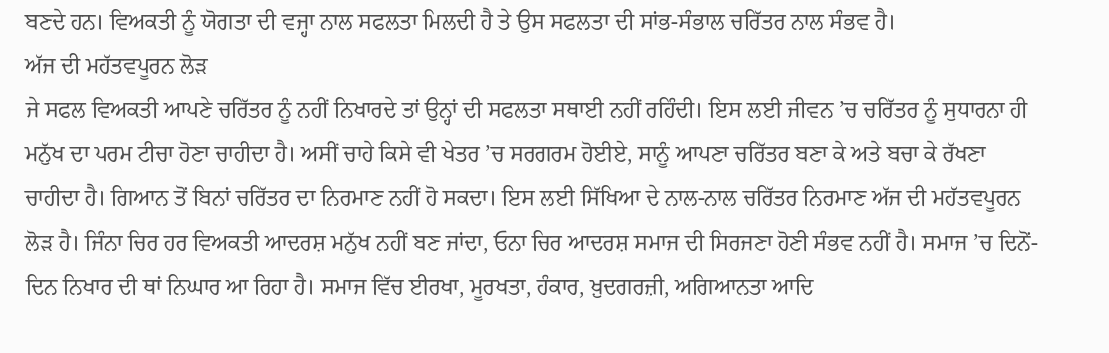ਬਣਦੇ ਹਨ। ਵਿਅਕਤੀ ਨੂੰ ਯੋਗਤਾ ਦੀ ਵਜ੍ਹਾ ਨਾਲ ਸਫਲਤਾ ਮਿਲਦੀ ਹੈ ਤੇ ਉਸ ਸਫਲਤਾ ਦੀ ਸਾਂਭ-ਸੰਭਾਲ ਚਰਿੱਤਰ ਨਾਲ ਸੰਭਵ ਹੈ।
ਅੱਜ ਦੀ ਮਹੱਤਵਪੂਰਨ ਲੋੜ
ਜੇ ਸਫਲ ਵਿਅਕਤੀ ਆਪਣੇ ਚਰਿੱਤਰ ਨੂੰ ਨਹੀਂ ਨਿਖਾਰਦੇ ਤਾਂ ਉਨ੍ਹਾਂ ਦੀ ਸਫਲਤਾ ਸਥਾਈ ਨਹੀਂ ਰਹਿੰਦੀ। ਇਸ ਲਈ ਜੀਵਨ ’ਚ ਚਰਿੱਤਰ ਨੂੰ ਸੁਧਾਰਨਾ ਹੀ ਮਨੁੱਖ ਦਾ ਪਰਮ ਟੀਚਾ ਹੋਣਾ ਚਾਹੀਦਾ ਹੈ। ਅਸੀਂ ਚਾਹੇ ਕਿਸੇ ਵੀ ਖੇਤਰ ’ਚ ਸਰਗਰਮ ਹੋਈਏ, ਸਾਨੂੰ ਆਪਣਾ ਚਰਿੱਤਰ ਬਣਾ ਕੇ ਅਤੇ ਬਚਾ ਕੇ ਰੱਖਣਾ ਚਾਹੀਦਾ ਹੈ। ਗਿਆਨ ਤੋਂ ਬਿਨਾਂ ਚਰਿੱਤਰ ਦਾ ਨਿਰਮਾਣ ਨਹੀਂ ਹੋ ਸਕਦਾ। ਇਸ ਲਈ ਸਿੱਖਿਆ ਦੇ ਨਾਲ-ਨਾਲ ਚਰਿੱਤਰ ਨਿਰਮਾਣ ਅੱਜ ਦੀ ਮਹੱਤਵਪੂਰਨ ਲੋੜ ਹੈ। ਜਿੰਨਾ ਚਿਰ ਹਰ ਵਿਅਕਤੀ ਆਦਰਸ਼ ਮਨੁੱਖ ਨਹੀਂ ਬਣ ਜਾਂਦਾ, ਓਨਾ ਚਿਰ ਆਦਰਸ਼ ਸਮਾਜ ਦੀ ਸਿਰਜਣਾ ਹੋਣੀ ਸੰਭਵ ਨਹੀਂ ਹੈ। ਸਮਾਜ ’ਚ ਦਿਨੋਂ-ਦਿਨ ਨਿਖਾਰ ਦੀ ਥਾਂ ਨਿਘਾਰ ਆ ਰਿਹਾ ਹੈ। ਸਮਾਜ ਵਿੱਚ ਈਰਖਾ, ਮੂਰਖਤਾ, ਹੰਕਾਰ, ਖ਼ੁਦਗਰਜ਼ੀ, ਅਗਿਆਨਤਾ ਆਦਿ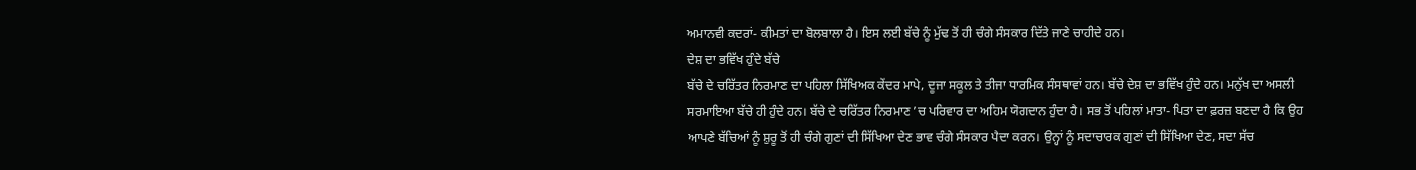ਅਮਾਨਵੀ ਕਦਰਾਂ- ਕੀਮਤਾਂ ਦਾ ਬੋਲਬਾਲਾ ਹੈ। ਇਸ ਲਈ ਬੱਚੇ ਨੂੰ ਮੁੱਢ ਤੋਂ ਹੀ ਚੰਗੇ ਸੰਸਕਾਰ ਦਿੱਤੇ ਜਾਣੇ ਚਾਹੀਦੇ ਹਨ।
ਦੇਸ਼ ਦਾ ਭਵਿੱਖ ਹੁੰਦੇ ਬੱਚੇ
ਬੱਚੇ ਦੇ ਚਰਿੱਤਰ ਨਿਰਮਾਣ ਦਾ ਪਹਿਲਾ ਸਿੱਖਿਅਕ ਕੇਂਦਰ ਮਾਪੇ, ਦੂਜਾ ਸਕੂਲ ਤੇ ਤੀਜਾ ਧਾਰਮਿਕ ਸੰਸਥਾਵਾਂ ਹਨ। ਬੱਚੇ ਦੇਸ਼ ਦਾ ਭਵਿੱਖ ਹੁੰਦੇ ਹਨ। ਮਨੁੱਖ ਦਾ ਅਸਲੀ ਸਰਮਾਇਆ ਬੱਚੇ ਹੀ ਹੁੰਦੇ ਹਨ। ਬੱਚੇ ਦੇ ਚਰਿੱਤਰ ਨਿਰਮਾਣ ’ਚ ਪਰਿਵਾਰ ਦਾ ਅਹਿਮ ਯੋਗਦਾਨ ਹੁੰਦਾ ਹੈ। ਸਭ ਤੋਂ ਪਹਿਲਾਂ ਮਾਤਾ- ਪਿਤਾ ਦਾ ਫ਼ਰਜ਼ ਬਣਦਾ ਹੈ ਕਿ ਉਹ ਆਪਣੇ ਬੱਚਿਆਂ ਨੂੰ ਸ਼ੁਰੂ ਤੋਂ ਹੀ ਚੰਗੇ ਗੁਣਾਂ ਦੀ ਸਿੱਖਿਆ ਦੇਣ ਭਾਵ ਚੰਗੇ ਸੰਸਕਾਰ ਪੈਦਾ ਕਰਨ। ਉਨ੍ਹਾਂ ਨੂੰ ਸਦਾਚਾਰਕ ਗੁਣਾਂ ਦੀ ਸਿੱਖਿਆ ਦੇਣ, ਸਦਾ ਸੱਚ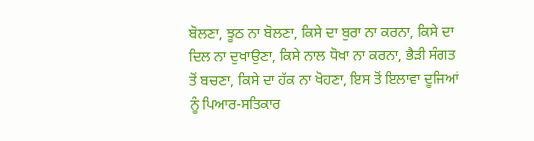ਬੋਲਣਾ, ਝੂਠ ਨਾ ਬੋਲਣਾ, ਕਿਸੇ ਦਾ ਬੁਰਾ ਨਾ ਕਰਨਾ, ਕਿਸੇ ਦਾ ਦਿਲ ਨਾ ਦੁਖਾਉਣਾ, ਕਿਸੇ ਨਾਲ ਧੋਖਾ ਨਾ ਕਰਨਾ, ਭੈੜੀ ਸੰਗਤ ਤੋਂ ਬਚਣਾ, ਕਿਸੇ ਦਾ ਹੱਕ ਨਾ ਖੋਹਣਾ, ਇਸ ਤੋਂ ਇਲਾਵਾ ਦੂਜਿਆਂ ਨੂੰ ਪਿਆਰ-ਸਤਿਕਾਰ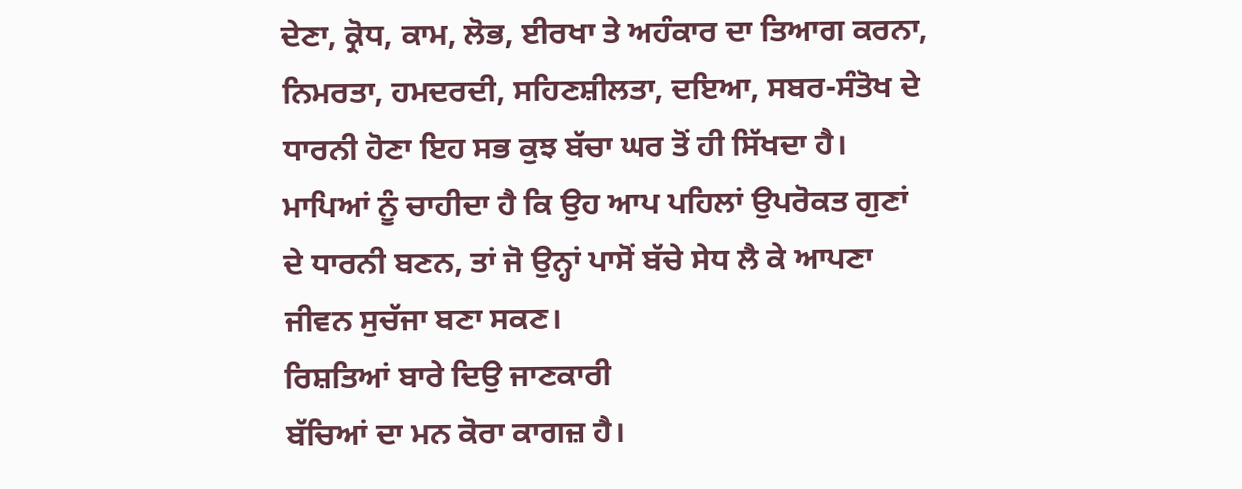ਦੇਣਾ, ਕ੍ਰੋਧ, ਕਾਮ, ਲੋਭ, ਈਰਖਾ ਤੇ ਅਹੰਕਾਰ ਦਾ ਤਿਆਗ ਕਰਨਾ, ਨਿਮਰਤਾ, ਹਮਦਰਦੀ, ਸਹਿਣਸ਼ੀਲਤਾ, ਦਇਆ, ਸਬਰ-ਸੰਤੋਖ ਦੇ ਧਾਰਨੀ ਹੋਣਾ ਇਹ ਸਭ ਕੁਝ ਬੱਚਾ ਘਰ ਤੋਂ ਹੀ ਸਿੱਖਦਾ ਹੈ। ਮਾਪਿਆਂ ਨੂੰ ਚਾਹੀਦਾ ਹੈ ਕਿ ਉਹ ਆਪ ਪਹਿਲਾਂ ਉਪਰੋਕਤ ਗੁਣਾਂ ਦੇ ਧਾਰਨੀ ਬਣਨ, ਤਾਂ ਜੋ ਉਨ੍ਹਾਂ ਪਾਸੋਂ ਬੱਚੇ ਸੇਧ ਲੈ ਕੇ ਆਪਣਾ ਜੀਵਨ ਸੁਚੱਜਾ ਬਣਾ ਸਕਣ।
ਰਿਸ਼ਤਿਆਂ ਬਾਰੇ ਦਿਉ ਜਾਣਕਾਰੀ
ਬੱਚਿਆਂ ਦਾ ਮਨ ਕੋਰਾ ਕਾਗਜ਼ ਹੈ।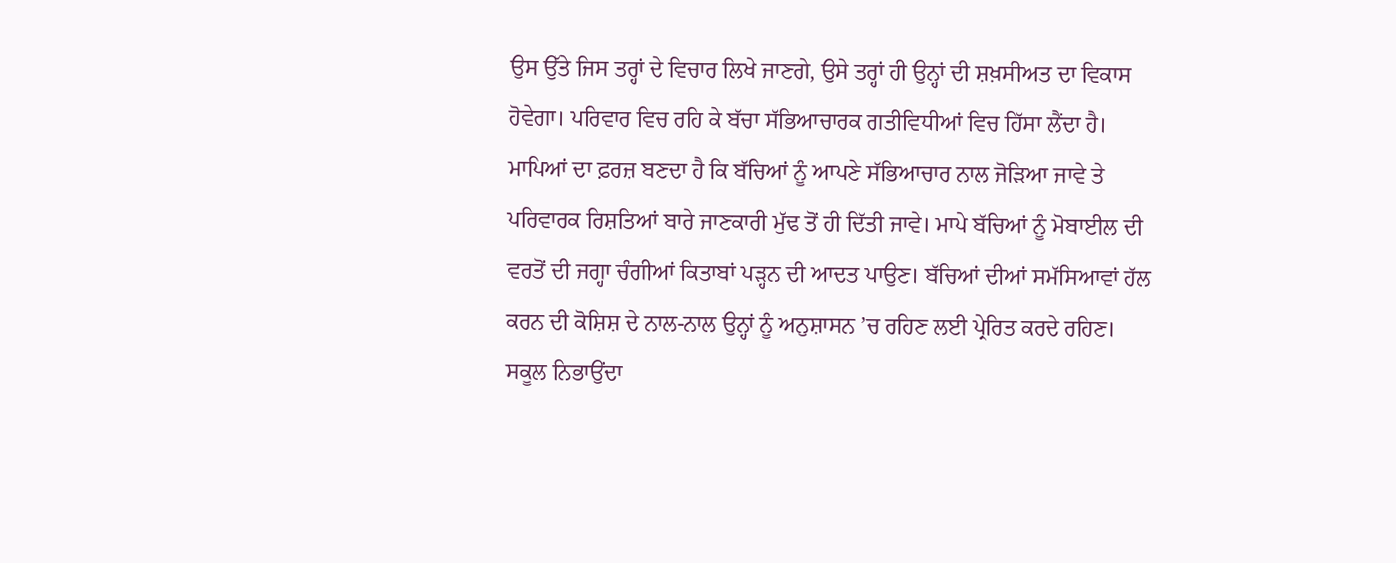ਉਸ ਉੱਤੇ ਜਿਸ ਤਰ੍ਹਾਂ ਦੇ ਵਿਚਾਰ ਲਿਖੇ ਜਾਣਗੇ, ਉਸੇ ਤਰ੍ਹਾਂ ਹੀ ਉਨ੍ਹਾਂ ਦੀ ਸ਼ਖ਼ਸੀਅਤ ਦਾ ਵਿਕਾਸ ਹੋਵੇਗਾ। ਪਰਿਵਾਰ ਵਿਚ ਰਹਿ ਕੇ ਬੱਚਾ ਸੱਭਿਆਚਾਰਕ ਗਤੀਵਿਧੀਆਂ ਵਿਚ ਹਿੱਸਾ ਲੈਂਦਾ ਹੈ। ਮਾਪਿਆਂ ਦਾ ਫ਼ਰਜ਼ ਬਣਦਾ ਹੈ ਕਿ ਬੱਚਿਆਂ ਨੂੰ ਆਪਣੇ ਸੱਭਿਆਚਾਰ ਨਾਲ ਜੋੜਿਆ ਜਾਵੇ ਤੇ ਪਰਿਵਾਰਕ ਰਿਸ਼ਤਿਆਂ ਬਾਰੇ ਜਾਣਕਾਰੀ ਮੁੱਢ ਤੋਂ ਹੀ ਦਿੱਤੀ ਜਾਵੇ। ਮਾਪੇ ਬੱਚਿਆਂ ਨੂੰ ਮੋਬਾਈਲ ਦੀ ਵਰਤੋਂ ਦੀ ਜਗ੍ਹਾ ਚੰਗੀਆਂ ਕਿਤਾਬਾਂ ਪੜ੍ਹਨ ਦੀ ਆਦਤ ਪਾਉਣ। ਬੱਚਿਆਂ ਦੀਆਂ ਸਮੱਸਿਆਵਾਂ ਹੱਲ ਕਰਨ ਦੀ ਕੋਸ਼ਿਸ਼ ਦੇ ਨਾਲ-ਨਾਲ ਉਨ੍ਹਾਂ ਨੂੰ ਅਨੁਸ਼ਾਸਨ ’ਚ ਰਹਿਣ ਲਈ ਪ੍ਰੇਰਿਤ ਕਰਦੇ ਰਹਿਣ।
ਸਕੂਲ ਨਿਭਾਉਂਦਾ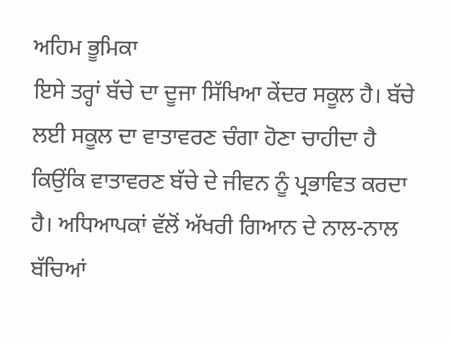ਅਹਿਮ ਭੂਮਿਕਾ
ਇਸੇ ਤਰ੍ਹਾਂ ਬੱਚੇ ਦਾ ਦੂਜਾ ਸਿੱਖਿਆ ਕੇਂਦਰ ਸਕੂਲ ਹੈ। ਬੱਚੇ ਲਈ ਸਕੂਲ ਦਾ ਵਾਤਾਵਰਣ ਚੰਗਾ ਹੋਣਾ ਚਾਹੀਦਾ ਹੈ ਕਿਉਂਕਿ ਵਾਤਾਵਰਣ ਬੱਚੇ ਦੇ ਜੀਵਨ ਨੂੰ ਪ੍ਰਭਾਵਿਤ ਕਰਦਾ ਹੈ। ਅਧਿਆਪਕਾਂ ਵੱਲੋਂ ਅੱਖਰੀ ਗਿਆਨ ਦੇ ਨਾਲ-ਨਾਲ ਬੱਚਿਆਂ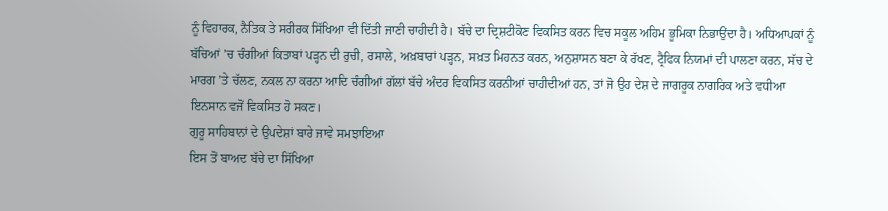ਨੂੰ ਵਿਹਾਰਕ, ਨੈਤਿਕ ਤੇ ਸਰੀਰਕ ਸਿੱਖਿਆ ਵੀ ਦਿੱਤੀ ਜਾਣੀ ਚਾਹੀਦੀ ਹੈ। ਬੱਚੇ ਦਾ ਦ੍ਰਿਸ਼ਟੀਕੋਣ ਵਿਕਸਿਤ ਕਰਨ ਵਿਚ ਸਕੂਲ ਅਹਿਮ ਭੂਮਿਕਾ ਨਿਭਾਉਂਦਾ ਹੈ। ਅਧਿਆਪਕਾਂ ਨੂੰ ਬੱਚਿਆਂ ’ਚ ਚੰਗੀਆਂ ਕਿਤਾਬਾਂ ਪੜ੍ਹਨ ਦੀ ਰੁਚੀ, ਰਸਾਲੇ, ਅਖ਼ਬਾਰਾਂ ਪੜ੍ਹਨ, ਸਖ਼ਤ ਮਿਹਨਤ ਕਰਨ, ਅਨੁਸ਼ਾਸਨ ਬਣਾ ਕੇ ਰੱਖਣ, ਟ੍ਰੈਫਿਕ ਨਿਯਮਾਂ ਦੀ ਪਾਲਣਾ ਕਰਨ, ਸੱਚ ਦੇ ਮਾਰਗ ’ਤੇ ਚੱਲਣ, ਨਕਲ ਨਾ ਕਰਨਾ ਆਦਿ ਚੰਗੀਆਂ ਗੱਲਾਂ ਬੱਚੇ ਅੰਦਰ ਵਿਕਸਿਤ ਕਰਨੀਆਂ ਚਾਹੀਦੀਆਂ ਹਨ, ਤਾਂ ਜੋ ਉਹ ਦੇਸ਼ ਦੇ ਜਾਗਰੂਕ ਨਾਗਰਿਕ ਅਤੇ ਵਧੀਆ ਇਨਸਾਨ ਵਜੋਂ ਵਿਕਸਿਤ ਹੋ ਸਕਣ।
ਗੁਰੂ ਸਾਹਿਬਾਨਾਂ ਦੇ ਉਪਦੇਸ਼ਾਂ ਬਾਰੇ ਜਾਵੇ ਸਮਝਾਇਆ
ਇਸ ਤੋਂ ਬਾਅਦ ਬੱਚੇ ਦਾ ਸਿੱਖਿਆ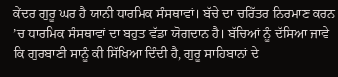ਕੇਂਦਰ ਗੁਰੂ ਘਰ ਹੈ ਯਾਨੀ ਧਾਰਮਿਕ ਸੰਸਥਾਵਾਂ। ਬੱਚੇ ਦਾ ਚਰਿੱਤਰ ਨਿਰਮਾਣ ਕਰਨ ’ਚ ਧਾਰਮਿਕ ਸੰਸਥਾਵਾਂ ਦਾ ਬਹੁਤ ਵੱਡਾ ਯੋਗਦਾਨ ਹੈ। ਬੱਚਿਆਂ ਨੂੰ ਦੱਸਿਆ ਜਾਵੇ ਕਿ ਗੁਰਬਾਣੀ ਸਾਨੂੰ ਕੀ ਸਿੱਖਿਆ ਦਿੰਦੀ ਹੈ, ਗੁਰੂ ਸਾਹਿਬਾਨਾਂ ਦੇ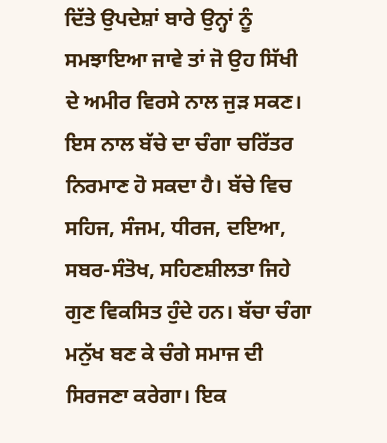ਦਿੱਤੇ ਉਪਦੇਸ਼ਾਂ ਬਾਰੇ ਉਨ੍ਹਾਂ ਨੂੰ ਸਮਝਾਇਆ ਜਾਵੇ ਤਾਂ ਜੋ ਉਹ ਸਿੱਖੀ ਦੇ ਅਮੀਰ ਵਿਰਸੇ ਨਾਲ ਜੁੜ ਸਕਣ। ਇਸ ਨਾਲ ਬੱਚੇ ਦਾ ਚੰਗਾ ਚਰਿੱਤਰ ਨਿਰਮਾਣ ਹੋ ਸਕਦਾ ਹੈ। ਬੱਚੇ ਵਿਚ ਸਹਿਜ, ਸੰਜਮ, ਧੀਰਜ, ਦਇਆ, ਸਬਰ-ਸੰਤੋਖ, ਸਹਿਣਸ਼ੀਲਤਾ ਜਿਹੇ ਗੁਣ ਵਿਕਸਿਤ ਹੁੰਦੇ ਹਨ। ਬੱਚਾ ਚੰਗਾ ਮਨੁੱਖ ਬਣ ਕੇ ਚੰਗੇ ਸਮਾਜ ਦੀ ਸਿਰਜਣਾ ਕਰੇਗਾ। ਇਕ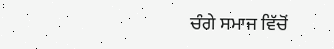ਚੰਗੇ ਸਮਾਜ ਵਿੱਚੋਂ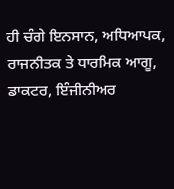ਹੀ ਚੰਗੇ ਇਨਸਾਨ, ਅਧਿਆਪਕ, ਰਾਜਨੀਤਕ ਤੇ ਧਾਰਮਿਕ ਆਗੂ, ਡਾਕਟਰ, ਇੰਜੀਨੀਅਰ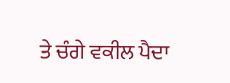ਤੇ ਚੰਗੇ ਵਕੀਲ ਪੈਦਾ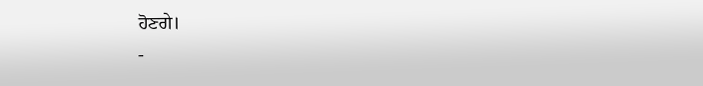ਹੋਣਗੇ।
-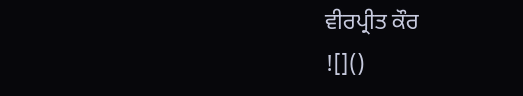ਵੀਰਪ੍ਰੀਤ ਕੌਰ
![]()